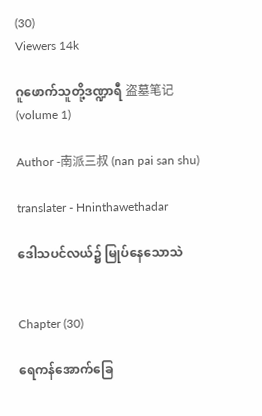(30)
Viewers 14k

ဂူဖောက်သူတို့ဒဏ္ဍာရီ 盗墓笔记 (volume 1)

Author -南派三叔 (nan pai san shu)

translater - Hninthawethadar

ဒေါသပင်လယ်၌ မြုပ်နေသောသဲ


Chapter (30)

ရေကန်အောက်ခြေ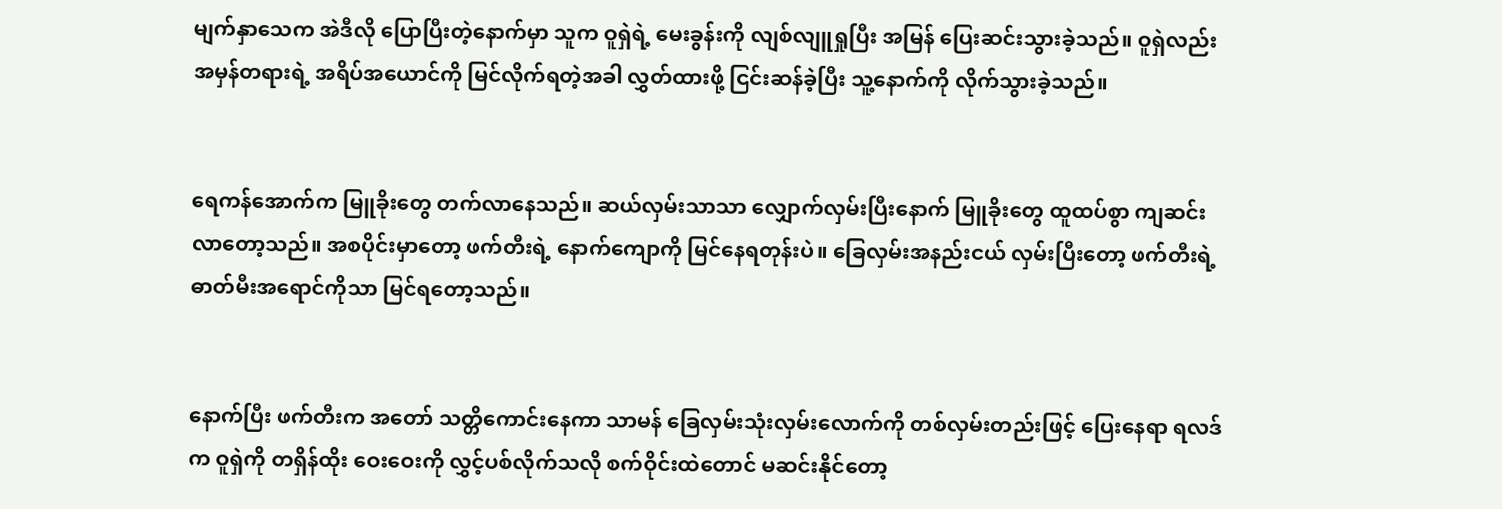မျက်နှာသေက အဲဒီလို ပြောပြီးတဲ့နောက်မှာ သူက ဝူရှဲရဲ့ မေးခွန်းကို လျစ်လျူရှုပြီး အမြန် ပြေးဆင်းသွားခဲ့သည်။ ဝူရှဲလည်း အမှန်တရားရဲ့ အရိပ်အယောင်ကို မြင်လိုက်ရတဲ့အခါ လွှတ်ထားဖို့ ငြင်းဆန်ခဲ့ပြီး သူ့နောက်ကို လိုက်သွားခဲ့သည်။


ရေကန်အောက်က မြူခိုးတွေ တက်လာနေသည်။ ဆယ်လှမ်းသာသာ လျှောက်လှမ်းပြီးနောက် မြူခိုးတွေ ထူထပ်စွာ ကျဆင်းလာတော့သည်။ အစပိုင်းမှာတော့ ဖက်တီးရဲ့ နောက်ကျောကို မြင်နေရတုန်းပဲ။ ခြေလှမ်းအနည်းငယ် လှမ်းပြီးတော့ ဖက်တီးရဲ့ ဓာတ်မီးအရောင်ကိုသာ မြင်ရတော့သည်။


နောက်ပြီး ဖက်တီးက အတော် သတ္တိကောင်းနေကာ သာမန် ခြေလှမ်းသုံးလှမ်းလောက်ကို တစ်လှမ်းတည်းဖြင့် ပြေးနေရာ ရလဒ်က ဝူရှဲကို တရှိန်ထိုး ဝေးဝေးကို လွှင့်ပစ်လိုက်သလို စက်ဝိုင်းထဲတောင် မဆင်းနိုင်တော့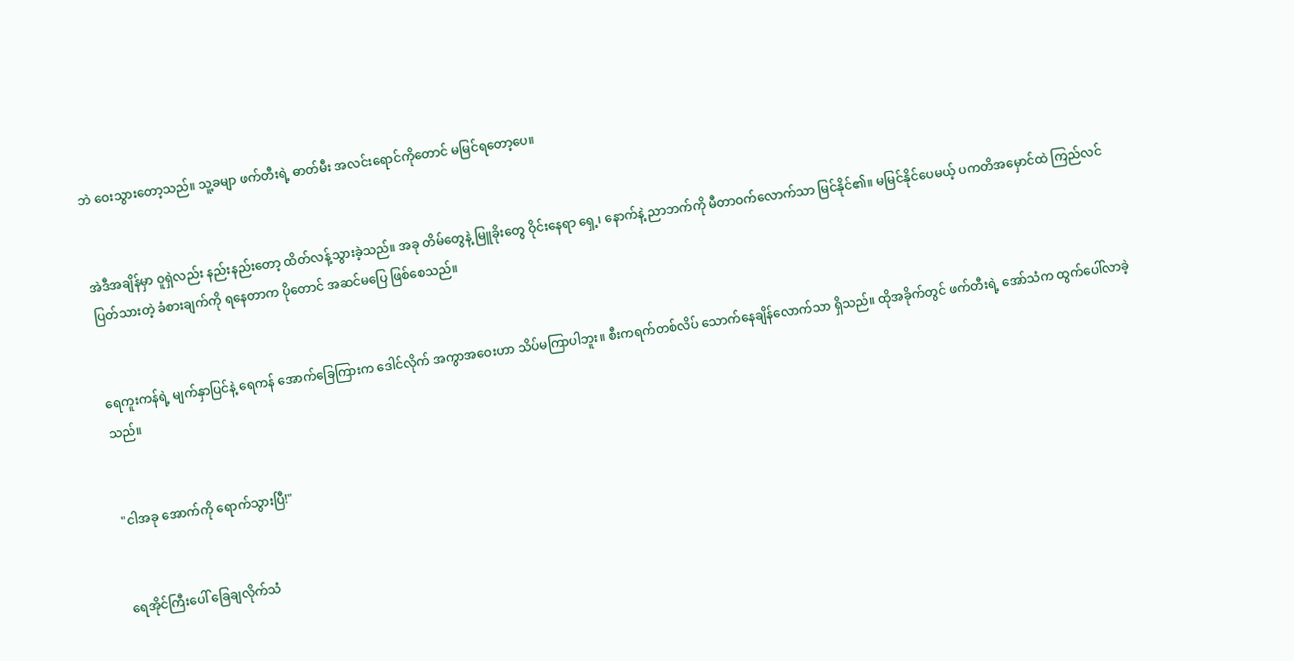ဘဲ ဝေးသွားတော့သည်။ သူ့ခမျာ ဖက်တီးရဲ့ ဓာတ်မီး အလင်းရောင်ကိုတောင် မမြင်ရတော့ပေ။


အဲဒီအချိန်မှာ ဝူရှဲလည်း နည်းနည်းတော့ ထိတ်လန့်သွားခဲ့သည်။ အခု တိမ်တွေနဲ့ မြူခိုးတွေ ဝိုင်းနေရာ ရှေ့၊ နောက်နဲ့ ညာဘက်ကို မီတာဝက်လောက်သာ မြင်နိုင်၏။ မမြင်နိုင်ပေမယ့် ပကတိအမှောင်ထဲ ကြည်လင် ပြတ်သားတဲ့ ခံစားချက်ကို ရနေတာက ပိုတောင် အဆင်မပြေ ဖြစ်စေသည်။


ရေကူးကန်ရဲ့ မျက်နှာပြင်နဲ့ ရေကန် အောက်ခြေကြားက ဒေါင်လိုက် အကွာအဝေးဟာ သိပ်မကြာပါဘူး။ စီးကရက်တစ်လိပ် သောက်နေချိန်လောက်သာ ရှိသည်။ ထိုအခိုက်တွင် ဖက်တီးရဲ့ အော်သံက ထွက်ပေါ်လာခဲ့သည်။


"ငါအခု အောက်ကို ရောက်သွားပြီ!"


ရေအိုင်ကြီးပေါ် ခြေချလိုက်သံ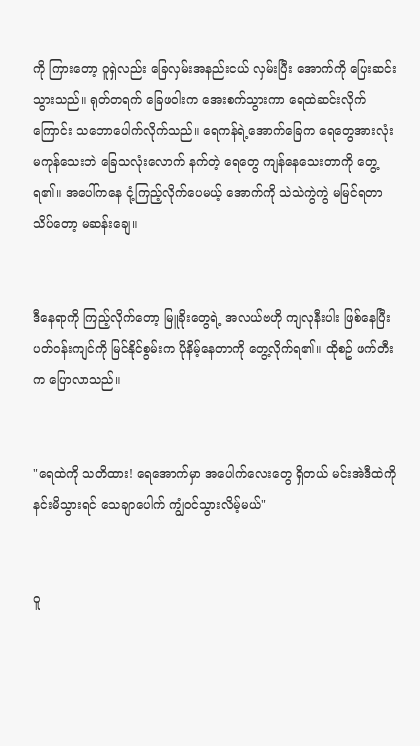ကို ကြားတော့ ဝူရှဲလည်း ခြေလှမ်းအနည်းငယ် လှမ်းပြီး အောက်ကို ပြေးဆင်းသွားသည်။ ရုတ်တရက် ခြေဖဝါးက အေးစက်သွားကာ ရေထဲဆင်းလိုက်ကြောင်း သဘောပေါက်လိုက်သည်။ ရေကန်ရဲ့အောက်ခြေက ရေတွေအားလုံး မကုန်သေးဘဲ ခြေသလုံးလောက် နက်တဲ့ ရေတွေ ကျန်နေသေးတာကို တွေ့ရ၏။ အပေါ်ကနေ ငုံ့ကြည့်လိုက်ပေမယ့် အောက်ကို သဲသဲကွဲကွဲ မမြင်ရတာ သိပ်တော့ မဆန်းချေ။


ဒီနေရာကို ကြည့်လိုက်တော့ မြူခိုးတွေရဲ့ အလယ်ဗဟို ကျလုနီးပါး ဖြစ်နေပြီး ပတ်ဝန်းကျင်ကို မြင်နိုင်စွမ်းက ပိုနိမ့်နေတာကို တွေ့လိုက်ရ၏။ ထိုစဥ် ဖက်တီးက ပြောလာသည်။


"ရေထဲကို သတိထား! ရေအောက်မှာ အပေါက်လေးတွေ ရှိတယ် မင်းအဲဒီထဲကို နင်းမိသွားရင် သေချာပေါက် ကျွံဝင်သွားလိမ့်မယ်"


ဝူ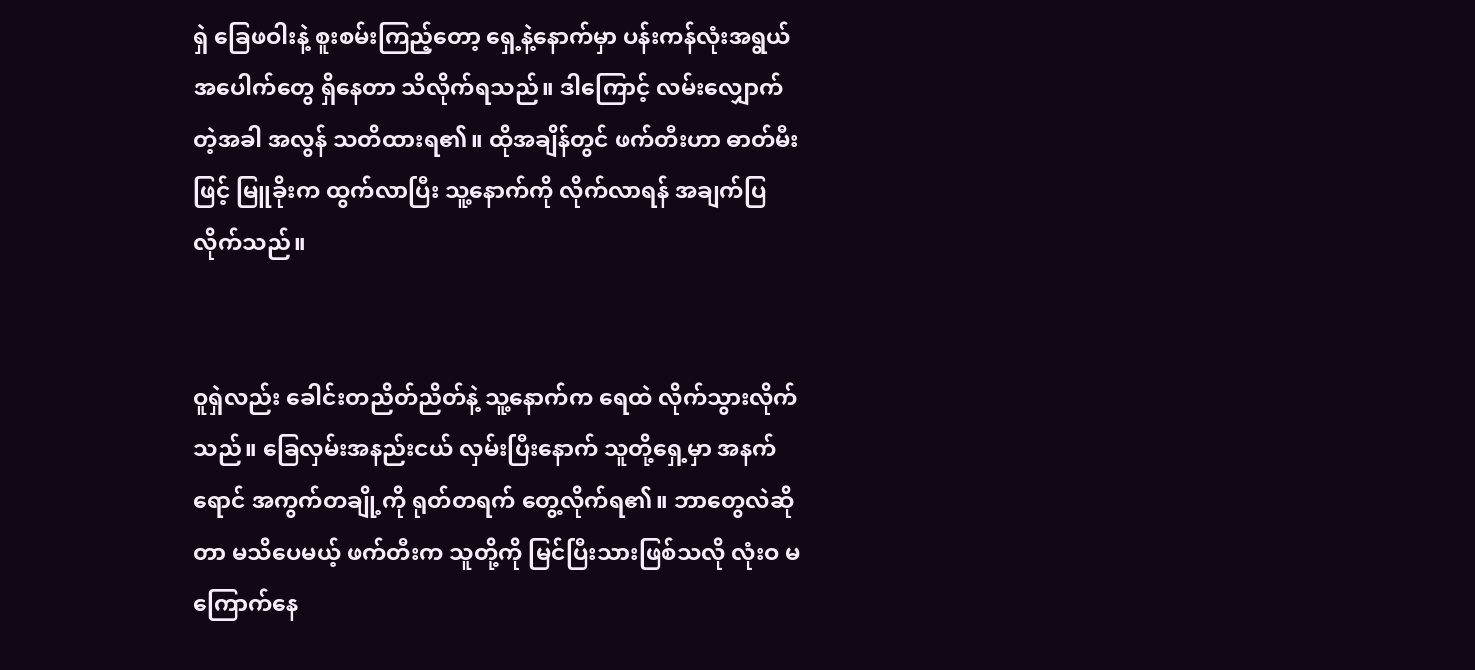ရှဲ ခြေဖဝါးနဲ့ စူးစမ်းကြည့်တော့ ရှေ့နဲ့နောက်မှာ ပန်းကန်လုံးအရွယ် အပေါက်တွေ ရှိနေတာ သိလိုက်ရသည်။ ဒါကြောင့် လမ်းလျှောက်တဲ့အခါ အလွန် သတိထားရ၏။ ထိုအချိန်တွင် ဖက်တီးဟာ ဓာတ်မီးဖြင့် မြူခိုးက ထွက်လာပြီး သူ့နောက်ကို လိုက်လာရန် အချက်ပြလိုက်သည်။


ဝူရှဲလည်း ခေါင်းတညိတ်ညိတ်နဲ့ သူ့နောက်က ရေထဲ လိုက်သွားလိုက်သည်။ ခြေလှမ်းအနည်းငယ် လှမ်းပြီးနောက် သူတို့ရှေ့မှာ အနက်ရောင် အကွက်တချို့ကို ရုတ်တရက် တွေ့လိုက်ရ၏။ ဘာတွေလဲဆိုတာ မသိပေမယ့် ဖက်တီးက သူတို့ကို မြင်ပြီးသားဖြစ်သလို လုံးဝ မကြောက်နေ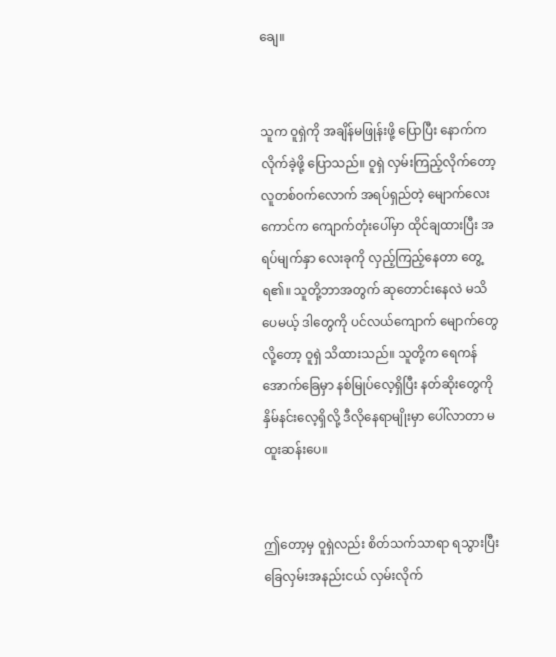ချေ။


သူက ဝူရှဲကို အချိန်မဖြုန်းဖို့ ပြောပြီး နောက်ကလိုက်ခဲ့ဖို့ ပြောသည်။ ဝူရှဲ လှမ်းကြည့်လိုက်တော့ လူတစ်ဝက်လောက် အရပ်ရှည်တဲ့ မျောက်လေးကောင်က ကျောက်တုံးပေါ်မှာ ထိုင်ချထားပြီး အရပ်မျက်နှာ လေးခုကို လှည့်ကြည့်နေတာ တွေ့ရ၏။ သူတို့ဘာအတွက် ဆုတောင်းနေလဲ မသိပေမယ့် ဒါတွေကို ပင်လယ်ကျောက် မျောက်တွေလို့တော့ ဝူရှဲ သိထားသည်။ သူတို့က ရေကန်အောက်ခြေမှာ နစ်မြုပ်လေ့ရှိပြီး နတ်ဆိုးတွေကို နှိမ်နင်းလေ့ရှိလို့ ဒီလိုနေရာမျိုးမှာ ပေါ်လာတာ မထူးဆန်းပေ။


ဤတော့မှ ဝူရှဲလည်း စိတ်သက်သာရာ ရသွားပြီး ခြေလှမ်းအနည်းငယ် လှမ်းလိုက်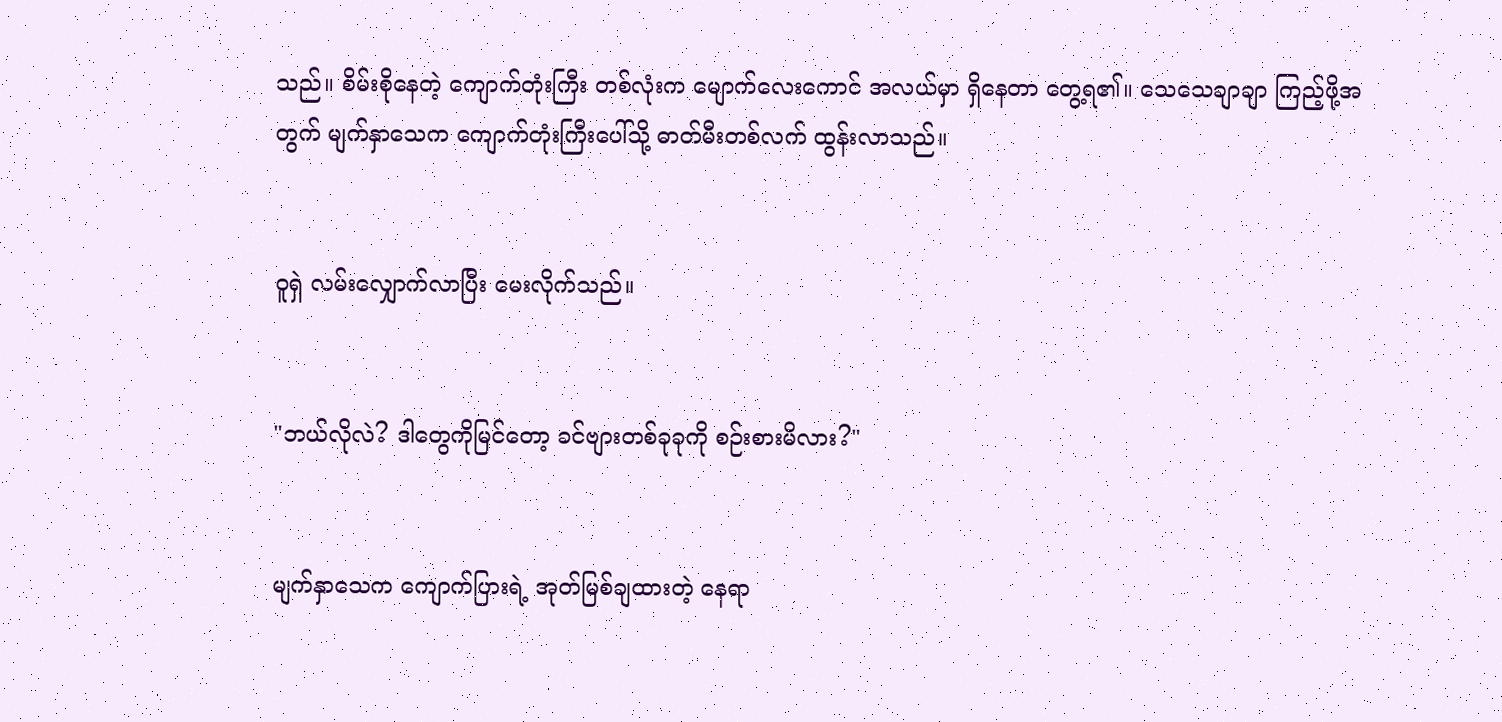သည်။ စိမ်းစိုနေတဲ့ ကျောက်တုံးကြီး တစ်လုံးက မျောက်လေးကောင် အလယ်မှာ ရှိနေတာ တွေ့ရ၏။ သေသေချာချာ ကြည့်ဖို့အတွက် မျက်နှာသေက ကျောက်တုံးကြီးပေါ်သို့ ဓာတ်မီးတစ်လက် ထွန်းလာသည်။


ဝူရှဲ လမ်းလျှောက်လာပြီး မေးလိုက်သည်။


"ဘယ်လိုလဲ? ဒါတွေကိုမြင်တော့ ခင်ဗျားတစ်ခုခုကို စဉ်းစားမိလား?"


မျက်နှာသေက ကျောက်ပြားရဲ့ အုတ်မြစ်ချထားတဲ့ နေရာ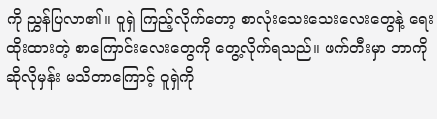ကို ညွှန်ပြလာ၏။ ဝူရှဲ ကြည့်လိုက်တော့ စာလုံးသေးသေးလေးတွေနဲ့ ရေးထိုးထားတဲ့ စာကြောင်းလေးတွေကို တွေ့လိုက်ရသည်။ ဖက်တီးမှာ ဘာကိုဆိုလိုမှန်း မသိတာကြောင့် ဝူရှဲကို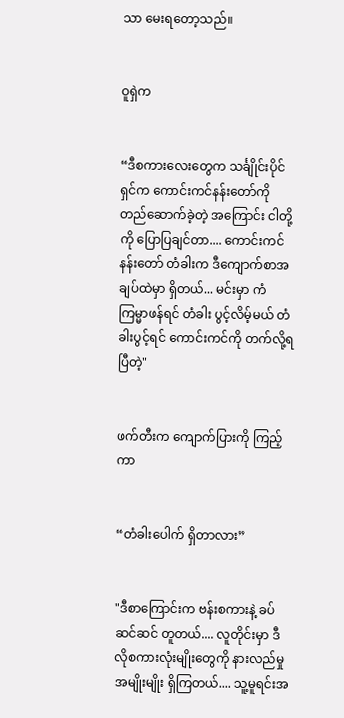သာ မေးရတော့သည်။


ဝူရှဲက


“ဒီစကားလေးတွေက သင်္ချိုင်းပိုင်ရှင်က ကောင်းကင်နန်းတော်ကို တည်ဆောက်ခဲ့တဲ့ အကြောင်း ငါတို့ကို ပြောပြချင်တာ.... ကောင်းကင်နန်းတော် တံခါးက ဒီကျောက်စာအချပ်ထဲမှာ ရှိတယ်... မင်းမှာ ကံကြမ္မာဖန်ရင် တံခါး ပွင့်လိမ့်မယ် တံခါးပွင့်ရင် ကောင်းကင်ကို တက်လို့ရပြီတဲ့"


ဖက်တီးက ကျောက်ပြားကို ကြည့်ကာ


“တံခါးပေါက် ရှိတာလား”


"ဒီစာကြောင်းက ဗန်းစကားနဲ့ ခပ်ဆင်ဆင် တူတယ်.... လူတိုင်းမှာ ဒီလိုစကားလုံးမျိုးတွေကို နားလည်မှု အမျိုးမျိုး ရှိကြတယ်.... သူ့မူရင်းအ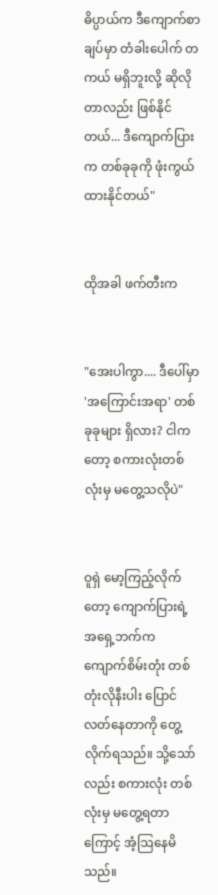ဓိပ္ပာယ်က ဒီကျောက်စာချပ်မှာ တံခါးပေါက် တကယ် မရှိဘူးလို့ ဆိုလိုတာလည်း ဖြစ်နိုင်တယ်... ဒီကျောက်ပြားက တစ်ခုခုကို ဖုံးကွယ်ထားနိုင်တယ်"


ထိုအခါ ဖက်တီးက


"အေးပါကွာ.... ဒီပေါ်မှာ 'အကြောင်းအရာ' တစ်ခုခုများ ရှိလား? ငါကတော့ စကားလုံးတစ်လုံးမှ မတွေ့သလိုပဲ"


ဝူရှဲ မော့ကြည့်လိုက်တော့ ကျောက်ပြားရဲ့ အရှေ့ဘက်က ကျောက်စိမ်းတုံး တစ်တုံးလိုနီးပါး ပြောင်လတ်နေတာကို တွေ့လိုက်ရသည်။ သို့သော်လည်း စကားလုံး တစ်လုံးမှ မတွေ့ရတာကြောင့် အံ့ဩနေမိသည်။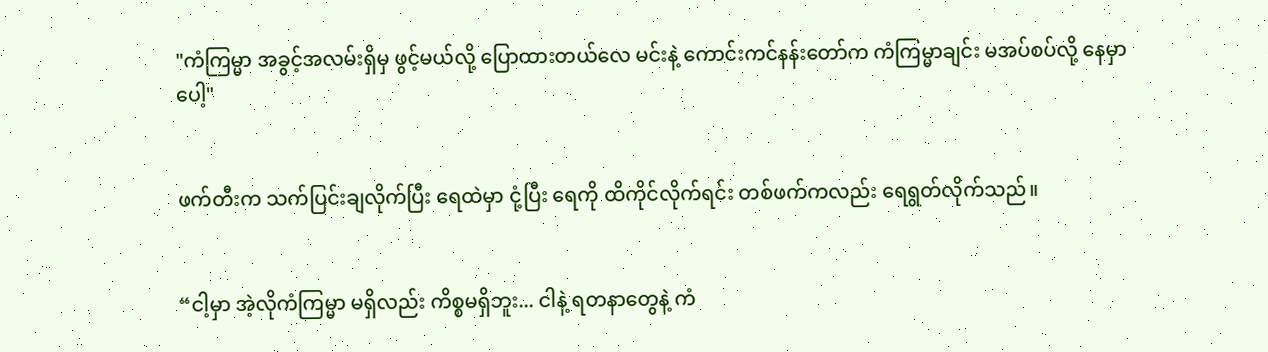"ကံကြမ္မာ အခွင့်အလမ်းရှိမှ ဖွင့်မယ်လို့ ပြောထားတယ်လေ မင်းနဲ့ ကောင်းကင်နန်းတော်က ကံကြမ္မာချင်း မအပ်စပ်လို့ နေမှာပေါ့"


ဖက်တီးက သက်ပြင်းချလိုက်ပြီး ရေထဲမှာ ငုံ့ပြီး ရေကို ထိကိုင်လိုက်ရင်း တစ်ဖက်ကလည်း ရေရွတ်လိုက်သည်။


“ငါ့မှာ အဲ့လိုကံကြမ္မာ မရှိလည်း ကိစ္စမရှိဘူး... ငါနဲ့ ရတနာတွေနဲ့ ကံ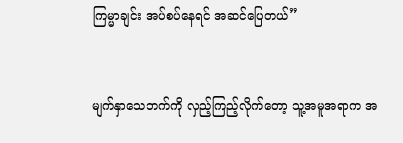ကြမ္မာချင်း အပ်စပ်နေရင် အဆင်ပြေတယ်”


မျက်နှာသေဘက်ကို လှည့်ကြည့်လိုက်တော့ သူ့အမူအရာက အ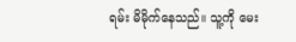ရမ်း မိမိုက်နေသည်။ သူ့ကို မေး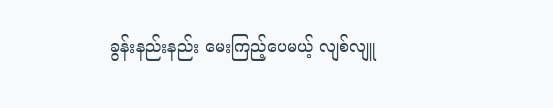ခွန်းနည်းနည်း မေးကြည့်ပေမယ့် လျစ်လျူ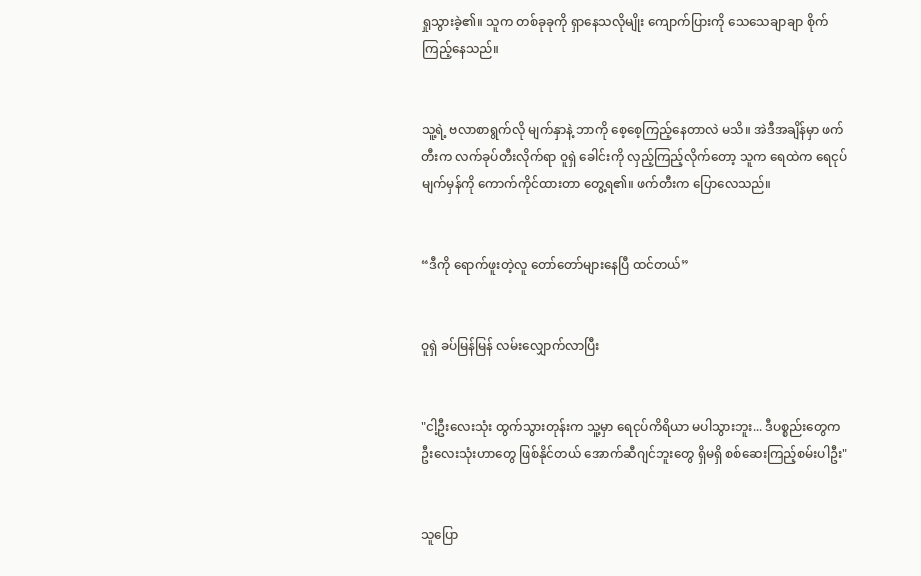ရှုသွားခဲ့၏။ သူက တစ်ခုခုကို ရှာနေသလိုမျိုး ကျောက်ပြားကို သေသေချာချာ စိုက်ကြည့်နေသည်။


သူ့ရဲ့ ဗလာစာရွက်လို မျက်နှာနဲ့ ဘာကို စေ့စေ့ကြည့်နေတာလဲ မသိ။ အဲဒီအချိန်မှာ ဖက်တီးက လက်ခုပ်တီးလိုက်ရာ ဝူရှဲ ခေါင်းကို လှည့်ကြည့်လိုက်တော့ သူက ရေထဲက ရေငုပ်မျက်မှန်ကို ကောက်ကိုင်ထားတာ တွေ့ရ၏။ ဖက်တီးက ပြောလေသည်။


“ဒီကို ရောက်ဖူးတဲ့လူ တော်တော်များနေပြီ ထင်တယ်”


ဝူရှဲ ခပ်မြန်မြန် လမ်းလျှောက်လာပြီး


"ငါ့ဦးလေးသုံး ထွက်သွားတုန်းက သူ့မှာ ရေငုပ်ကိရိယာ မပါသွားဘူး... ဒီပစ္စည်းတွေက ဦးလေးသုံးဟာတွေ ဖြစ်နိုင်တယ် အောက်ဆီဂျင်ဘူးတွေ ရှိမရှိ စစ်ဆေးကြည့်စမ်းပါဦး"


သူပြော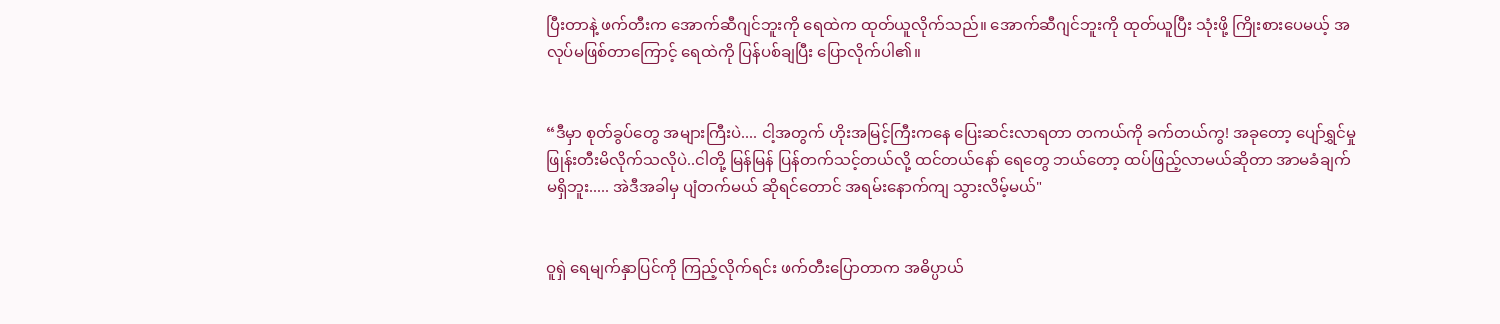ပြီးတာနဲ့ ဖက်တီးက အောက်ဆီဂျင်ဘူးကို ရေထဲက ထုတ်ယူလိုက်သည်။ အောက်ဆီဂျင်ဘူးကို ထုတ်ယူပြီး သုံးဖို့ ကြိုးစားပေမယ့် အလုပ်မဖြစ်တာကြောင့် ရေထဲကို ပြန်ပစ်ချပြီး ပြောလိုက်ပါ၏။


“ဒီမှာ စုတ်ခွပ်တွေ အများကြီးပဲ.... ငါ့အတွက် ဟိုးအမြင့်ကြီးကနေ ပြေးဆင်းလာရတာ တကယ်ကို ခက်တယ်ကွ! အခုတော့ ပျော်ရွှင်မှု ဖြုန်းတီးမိလိုက်သလိုပဲ..ငါတို့ မြန်မြန် ပြန်တက်သင့်တယ်လို့ ထင်တယ်နော် ရေတွေ ဘယ်တော့ ထပ်ဖြည့်လာမယ်ဆိုတာ အာမခံချက် မရှိဘူး..... အဲဒီအခါမှ ပျံတက်မယ် ဆိုရင်တောင် အရမ်းနောက်ကျ သွားလိမ့်မယ်"


ဝူရှဲ ရေမျက်နှာပြင်ကို ကြည့်လိုက်ရင်း ဖက်တီးပြောတာက အဓိပ္ပာယ်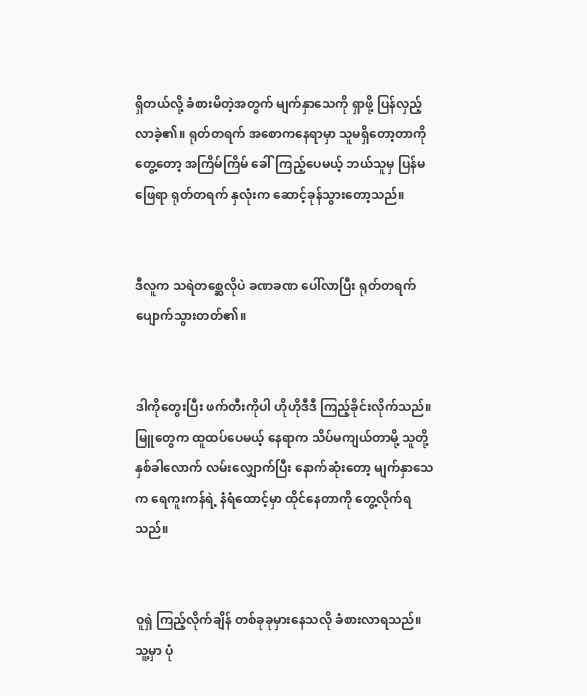ရှိတယ်လို့ ခံစားမိတဲ့အတွက် မျက်နှာသေကို ရှာဖို့ ပြန်လှည့်လာခဲ့၏။ ရုတ်တရက် အစောကနေရာမှာ သူမရှိတော့တာကို တွေ့တော့ အကြိမ်ကြိမ် ခေါ်ကြည့်ပေမယ့် ဘယ်သူမှ ပြန်မဖြေရာ ရုတ်တရက် နှလုံးက ဆောင့်ခုန်သွားတော့သည်။


ဒီလူက သရဲတစ္ဆေလိုပဲ ခဏခဏ ပေါ်လာပြီး ရုတ်တရက် ပျောက်သွားတတ်၏။


ဒါကိုတွေးပြီး ဖက်တီးကိုပါ ဟိုဟိုဒီဒီ ကြည့်ခိုင်းလိုက်သည်။ မြူတွေက ထူထပ်ပေမယ့် နေရာက သိပ်မကျယ်တာမို့ သူတို့နှစ်ခါလောက် လမ်းလျှောက်ပြီး နောက်ဆုံးတော့ မျက်နှာသေက ရေကူးကန်ရဲ့ နံရံထောင့်မှာ ထိုင်နေတာကို တွေ့လိုက်ရသည်။


ဝူရှဲ ကြည့်လိုက်ချိန် တစ်ခုခုမှားနေသလို ခံစားလာရသည်။ သူ့မှာ ပုံ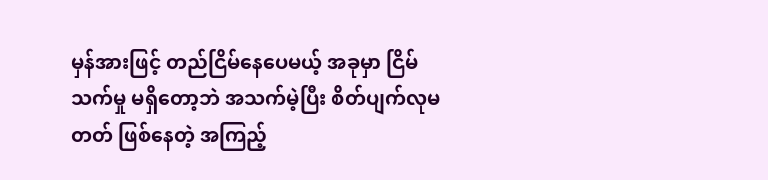မှန်အားဖြင့် တည်ငြိမ်နေပေမယ့် အခုမှာ ငြိမ်သက်မှု မရှိတော့ဘဲ အသက်မဲ့ပြီး စိတ်ပျက်လုမတတ် ဖြစ်နေတဲ့ အကြည့်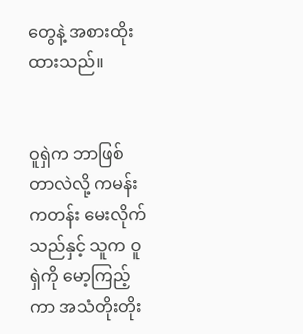တွေနဲ့ အစားထိုးထားသည်။


ဝူရှဲက ဘာဖြစ်တာလဲလို့ ကမန်းကတန်း မေးလိုက်သည်နှင့် သူက ဝူရှဲကို မော့ကြည့်ကာ အသံတိုးတိုး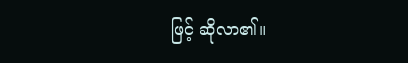ဖြင့် ဆိုလာ၏။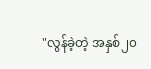"လွန်ခဲ့တဲ့ အနှစ်၂၀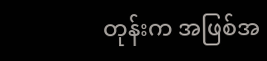တုန်းက အဖြစ်အ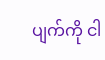ပျက်ကို ငါ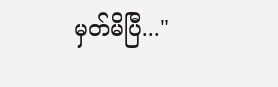မှတ်မိပြီ..."